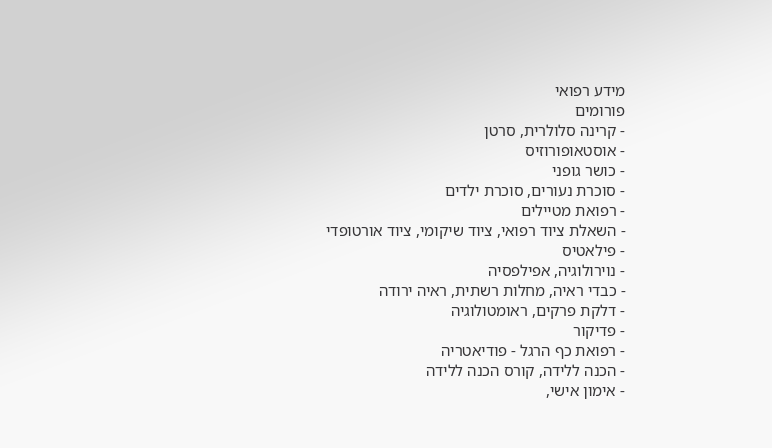מידע רפואי
פורומים
- קרינה סלולרית, סרטן
- אוסטאופורוזיס
- כושר גופני
- סוכרת נעורים, סוכרת ילדים
- רפואת מטיילים
- השאלת ציוד רפואי, ציוד שיקומי, ציוד אורטופדי
- פילאטיס
- נוירולוגיה, אפילפסיה
- כבדי ראיה, מחלות רשתית, ראיה ירודה
- דלקת פרקים, ראומטולוגיה
- פדיקור
- רפואת כף הרגל - פודיאטריה
- הכנה ללידה, קורס הכנה ללידה
- אימון אישי,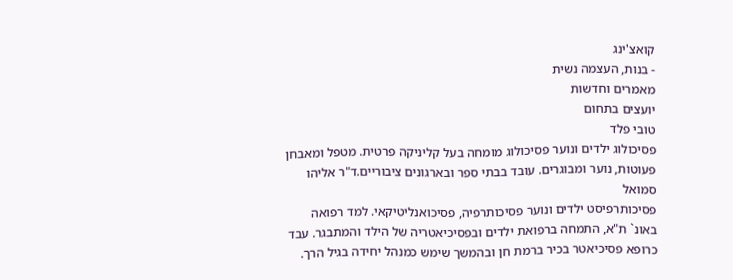קואצ'ינג
- בנות, העצמה נשית
מאמרים וחדשות
יועצים בתחום
טובי פלד
פסיכולוג ילדים ונוער פסיכולוג מומחה בעל קליניקה פרטית. מטפל ומאבחן פעוטות, נוער ומבוגרים. עובד בבתי ספר ובארגונים ציבוריים.ד"ר אליהו סמואל
פסיכותרפיסט ילדים ונוער פסיכותרפיה, פסיכואנליטיקאי. למד רפואה באונ` ת"א, התמחה ברפואת ילדים ובפסיכיאטריה של הילד והמתבגר. עבד כרופא פסיכיאטר בכיר ברמת חן ובהמשך שימש כמנהל יחידה בגיל הרך.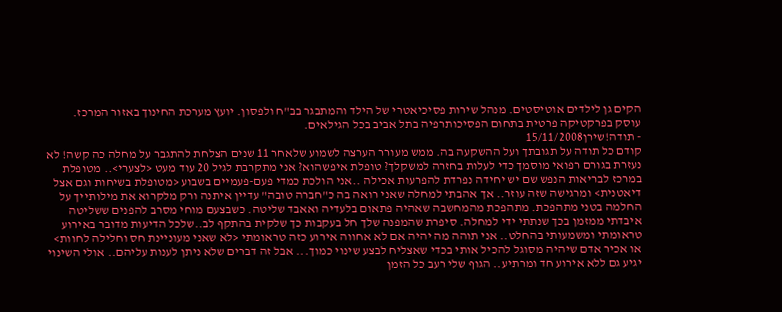הקים גן לילדים אוטיסטים. מנהל שירות פסיכיאטרי של הילד והמתבגר בב"ח ולפסון. יועץ מערכת החינוך באזור המרכז. עוסק בפרקטיקה פרטית בתחום הפסיכותרפיה בתל אביב בכל הגילאים.
- תודה!שירן15/11/2008
קודם כל תודה על תגובתך ועל ההשקעה בה. ממש מעורר הערצה לשמוע שלאחר 11 שנים הצלחת להתגבר על מחלה כה קשה! לא נעזרת בגורם רפואי מוסמך כדי לעלות בחזרה למשקלך? טופלת איפשהוא? אני מתקרבת לגיל 20 עוד מעט <לצערי>.. מטופלת במרכז לבריאות הנפש שם יש יחידה נפרדת להפרעות אכילה ..אני הולכת כמדי פעם-פעמיים בשבוע <מטופלת בשיחות וגם אצל דיאטנית> ומרגישה שזה עוזר.. אך אהבתי למחלה שאני רואה בה כ"חברה טובה" עדיין איתנה ורק מלקרוא את מילותייך על החלמה בטני מתהפכת. מתהפכת מהמחשבה שאהיה פתאום בלעדיה ואאבד שליטה. כשבצעם מוחי מסרב להפנים ששליטה איבדתי ממזמן בכך שנתתי ידי למחלה. סיפרת שהמפנה שלך חל בעקבות כך שלקית בהתקף לב..שלכל הדיעות מדובר באירוע טראומתי ומשמעותי בהחלט.. אני תוהה מה יהיה אם לא אחווה אירוע כזה טראומתי <לא שאני מעוניינת חס וחלילה לחוות> או אכיר אדם שיהיה מסוגל להכיל אותי בכדי שאצליח לבצע שינוי כמוך... אבל זה דברים שלא ניתן לענות עליהם.. אולי השינוי יגיע גם ללא אירוע חד ומרתיע.. הגוף שלי רעב כל הזמן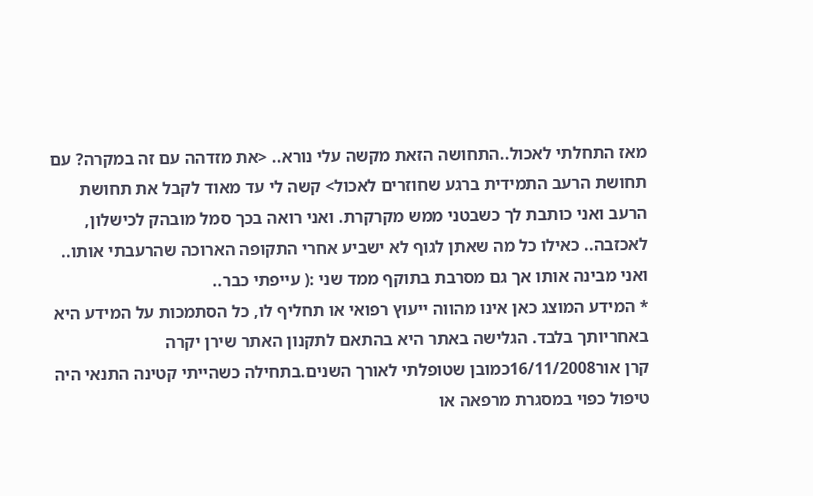מאז התחלתי לאכול..התחושה הזאת מקשה עלי נורא.. <את מזדהה עם זה במקרה? עם תחושת הרעב התמידית ברגע שחוזרים לאכול> קשה לי עד מאוד לקבל את תחושת הרעב ואני כותבת לך כשבטני ממש מקרקרת. ואני רואה בכך סמל מובהק לכישלון, לאכזבה.. כאילו כל מה שאתן לגוף לא ישביע אחרי התקופה הארוכה שהרעבתי אותו.. ואני מבינה אותו אך גם מסרבת בתוקף ממד שני :( עייפתי כבר..
* המידע המוצג כאן אינו מהווה ייעוץ רפואי או תחליף לו, כל הסתמכות על המידע היא באחריותך בלבד. הגלישה באתר היא בהתאם לתקנון האתר שירן יקרה
קרן אור16/11/2008כמובן שטופלתי לאורך השנים.בתחילה כשהייתי קטינה התנאי היה טיפול כפוי במסגרת מרפאה או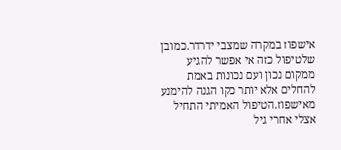אישפוז במקרה שמצבי ידרדר.כמובן שלטיפול כזה אי אפשר להגיע ממקום נכון ועם נכונות באמת להחלים אלא יותר כקו הגנה להימנע מאישפוז.הטיפול האמיתי התחיל אצלי אחרי גיל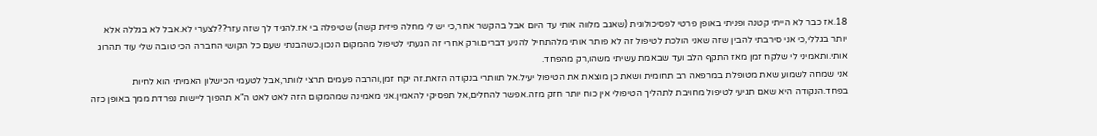18.אז כבר לא הייתי קטנה ופניתי באופן פרטי לפסיכולוגית (שאגב מלווה אותי עד היום אבל בהקשר אחר,כי יש לי מחלה פיזית קשה) שטיפלה בי אז.להגיד לך שזה עזר??לצערי לא.אבל לא בגללה אלא יותר בגללי,כי אני סירבתי להבין שזה שאני הולכת לטיפול זה לא פותר אותי מלהתחיל להניע דברים.ורק אחרי זה הגעתי לטיפול מהמקום הנכון.כשהבנתי שעם כל הקושי החברה הכי טובה שלי עוד תהרוג אותי.ותאמיני לי שלקח זמן מאז התקף הלב ועד שבאמת עשיתי משהו,רק מהפחד.
אני שמחה לשמוע שאת מטופלת במרפאה רב תחומית ושאת כן מוצאת את הטיפול יעיל.אל תוותרי בנקודה הזאת.זה יקח זמן,והרבה פעמים תרצי לוותר,אבל לטעמי הכישלון האמיתי הוא לחיות בפחד.הנקודה היא שאם תגיעי לטיפול מחויבת לתהליך הטיפולי אין כוח יותר חזק מזה.אפשר להחלים,אל תפסיקי להאמין.אני מאמינה שמהמקום הזה לאט לאט ה"א תהפוך ליישות נפרדת ממך באופן כזה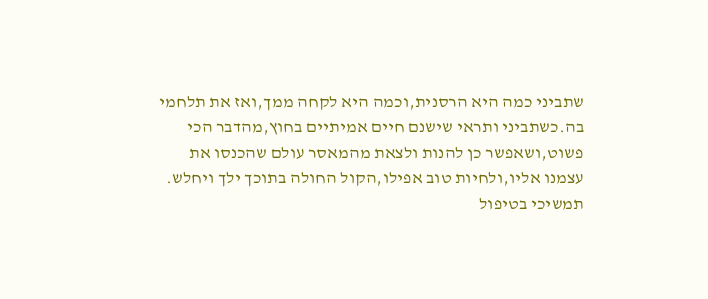שתביני כמה היא הרסנית,וכמה היא לקחה ממך,ואז את תלחמי בה.כשתביני ותראי שישנם חיים אמיתיים בחוץ,מהדבר הכי פשוט,ושאפשר כן להנות ולצאת מהמאסר עולם שהכנסו את עצמנו אליו,ולחיות טוב אפילו,הקול החולה בתוכך ילך ויחלש.
תמשיכי בטיפול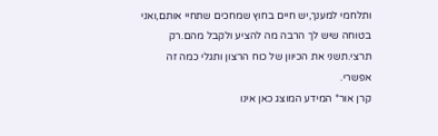ותלחמי למענך,יש חיים בחוץ שמחכים שתחיי אותם,ואני בטוחה שיש לך הרבה מה להציע ולקבל מהם.רק תרצי.תשני את הכיוון של כוח הרצון ותגלי כמה זה אפשרי.
קרן אור* המידע המוצג כאן אינו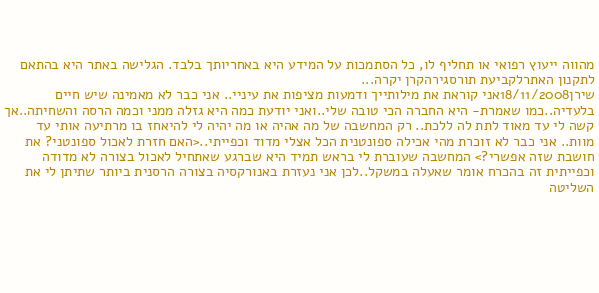מהווה ייעוץ רפואי או תחליף לו, כל הסתמכות על המידע היא באחריותך בלבד. הגלישה באתר היא בהתאם לתקנון האתרלקביעת תורסגירהקרן יקרה...
שירן18/11/2008אני קוראת את מילותייך ודמעות מציפות את עיניי.. אני כבר לא מאמינה שיש חיים בלעדיה..כמו שאמרת- היא החברה הכי טובה שלי..ואני יודעת כמה היא גזלה ממני וכמה הרסה והשחיתה..אך קשה לי עד מאוד לתת לה ללכת.. רק המחשבה של מה אהיה או מה יהיה לי להיאחז בו מרתיעה אותי עד מוות.. אני כבר לא זוכרת מהי אכילה ספונטנית הכל אצלי מדוד וכפייתי..<האם חזרת לאכול ספונטני? את חושבת שזה אפשרי?> המחשבה שעוברת לי בראש תמיד היא שברגע שאתחיל לאכול בצורה לא מדודה וכפייתית זה בהכרח אומר שאעלה במשקל..לכן אני נעזרת באנורקסיה בצורה הרסנית ביותר שתיתן לי את השליטה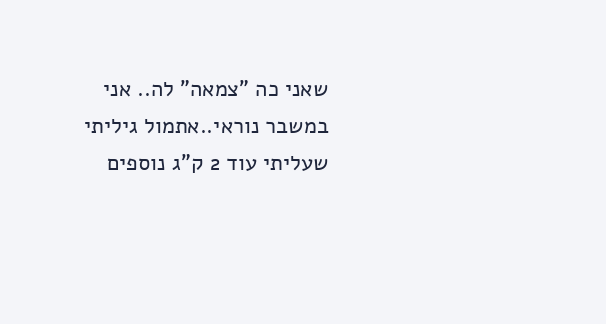שאני כה "צמאה" לה.. אני במשבר נוראי..אתמול גיליתי שעליתי עוד 2 ק"ג נוספים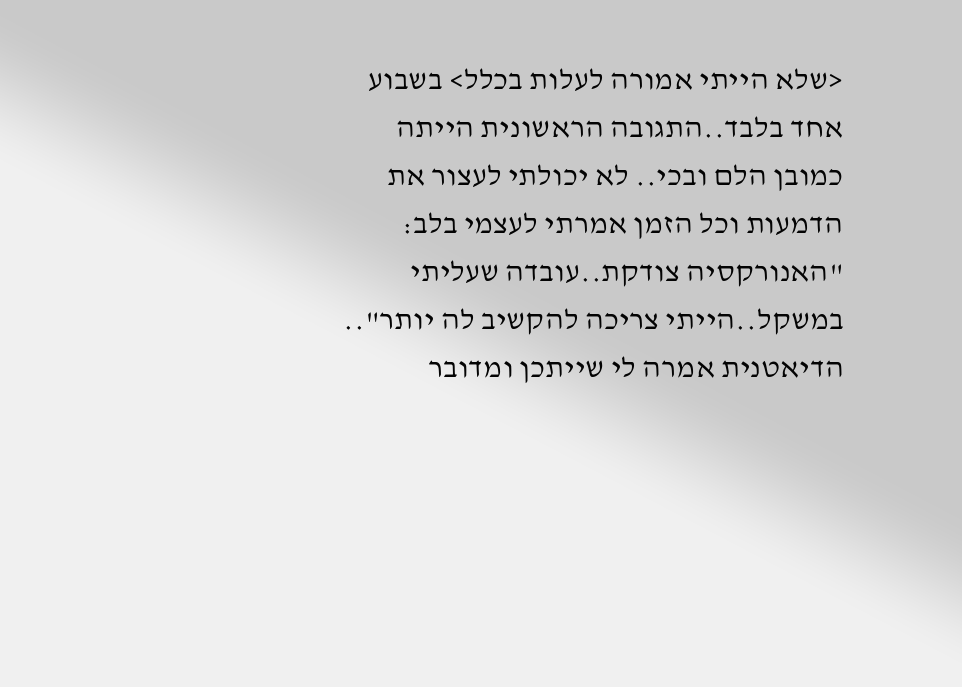<שלא הייתי אמורה לעלות בכלל> בשבוע אחד בלבד..התגובה הראשונית הייתה כמובן הלם ובכי.. לא יכולתי לעצור את הדמעות וכל הזמן אמרתי לעצמי בלב: "האנורקסיה צודקת..עובדה שעליתי במשקל..הייתי צריכה להקשיב לה יותר".. הדיאטנית אמרה לי שייתכן ומדובר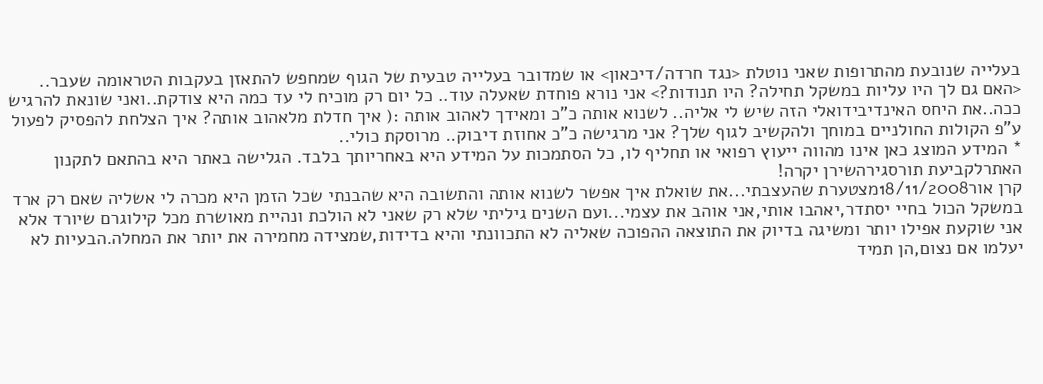בעלייה שנובעת מהתרופות שאני נוטלת <נגד חרדה/דיכאון> או שמדובר בעלייה טבעית של הגוף שמחפש להתאזן בעקבות הטראומה שעבר.. <האם גם לך היו עליות במשקל תחילה? היו תנודות?> אני נורא פוחדת שאעלה עוד.. כל יום רק מוכיח לי עד כמה היא צודקת..ואני שונאת להרגיש ככה..את היחס האינדיבידואלי הזה שיש לי אליה.. לשנוא אותה כ"כ ומאידך לאהוב אותה :( איך חדלת מלאהוב אותה? איך הצלחת להפסיק לפעול ע"פ הקולות החולניים במוחך ולהקשיב לגוף שלך? אני מרגישה כ"כ אחוזת דיבוק.. מרוסקת כולי..
* המידע המוצג כאן אינו מהווה ייעוץ רפואי או תחליף לו, כל הסתמכות על המידע היא באחריותך בלבד. הגלישה באתר היא בהתאם לתקנון האתרלקביעת תורסגירהשירן יקרה!
קרן אור18/11/2008מצטערת שהעצבתי...את שואלת איך אפשר לשנוא אותה והתשובה היא שהבנתי שכל הזמן היא מכרה לי אשליה שאם רק ארד במשקל הכול בחיי יסתדר,יאהבו אותי,אני אוהב את עצמי...ועם השנים גיליתי שלא רק שאני לא הולכת ונהיית מאושרת מכל קילוגרם שיורד אלא אני שוקעת אפילו יותר ומשיגה בדיוק את התוצאה ההפוכה שאליה לא התכוונתי והיא בדידות,שמצידה מחמירה את יותר את המחלה.הבעיות לא יעלמו אם נצום,הן תמיד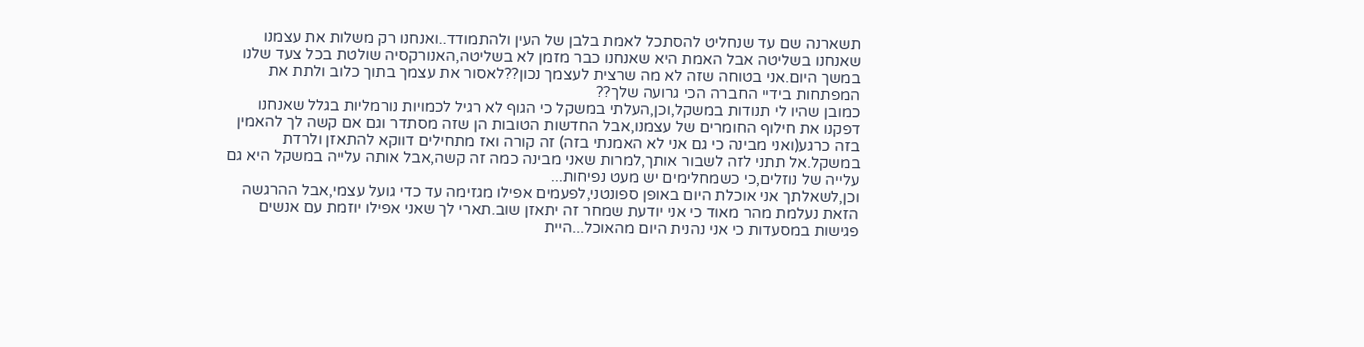תשארנה שם עד שנחליט להסתכל לאמת בלבן של העין ולהתמודד..ואנחנו רק משלות את עצמנו שאנחנו בשליטה אבל האמת היא שאנחנו כבר מזמן לא בשליטה,האנורקסיה שולטת בכל צעד שלנו במשך היום.אני בטוחה שזה לא מה שרצית לעצמך נכון??לאסור את עצמך בתוך כלוב ולתת את המפתחות בידיי החברה הכי גרועה שלך??
כמובן שהיו לי תנודות במשקל,וכן,העלתי במשקל כי הגוף לא רגיל לכמויות נורמליות בגלל שאנחנו דפקנו את חילוף החומרים של עצמנו,אבל החדשות הטובות הן שזה מסתדר וגם אם קשה לך להאמין בזה כרגע(ואני מבינה כי גם אני לא האמנתי בזה) זה קורה ואז מתחילים דווקא להתאזן ולרדת במשקל.אל תתני לזה לשבור אותך,למרות שאני מבינה כמה זה קשה,אבל אותה עלייה במשקל היא גם עלייה של נוזלים,כי כשמחלימים יש מעט נפיחות...
וכן,לשאלתך אני אוכלת היום באופן ספונטני,לפעמים אפילו מגזימה עד כדי גועל עצמי,אבל ההרגשה הזאת נעלמת מהר מאוד כי אני יודעת שמחר זה יתאזן שוב.תארי לך שאני אפילו יוזמת עם אנשים פגישות במסעדות כי אני נהנית היום מהאוכל...היית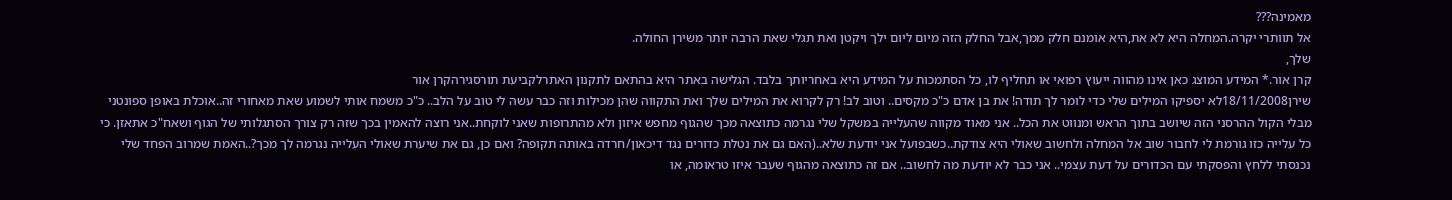מאמינה???
אל תוותרי יקרה.המחלה היא לא את,היא אומנם חלק ממך,אבל החלק הזה מיום ליום ילך ויקטן ואת תגלי שאת הרבה יותר משירן החולה.
שלך,
קרן אור.* המידע המוצג כאן אינו מהווה ייעוץ רפואי או תחליף לו, כל הסתמכות על המידע היא באחריותך בלבד. הגלישה באתר היא בהתאם לתקנון האתרלקביעת תורסגירהקרן אור
שירן18/11/2008לא יספיקו המילים שלי כדי לומר לך תודה! את בן אדם כ"כ מקסים.. וטוב לב! רק לקרוא את המילים שלך ואת התקווה שהן מכילות וזה כבר עשה לי טוב על הלב.. כ"כ משמח אותי לשמוע שאת מאחורי זה..אוכלת באופן ספונטני מבלי הקול ההרסני הזה שיושב בתוך הראש ומנווט את הכל.. אני מאוד מקווה שהעלייה במשקל שלי נגרמה כתוצאה מכך שהגוף מחפש איזון ולא מהתרופות שאני לוקחת..אני רוצה להאמין בכך שזה רק צורך הסתגלותי של הגוף ושאח"כ אתאזן. כי כל עלייה כזו גורמת לי לחבור שוב אל המחלה ולחשוב שאולי היא צודקת..כשבפועל אני יודעת שלא..(האם גם את נטלת כדורים נגד דיכאון/חרדה באותה תקופה? ואם כן, גם את שיערת שאולי העלייה נגרמה לך מכך?..האמת שמרוב הפחד שלי נכנסתי ללחץ והפסקתי עם הכדורים על דעת עצמי.. אני כבר לא יודעת מה לחשוב.. אם זה כתוצאה מהגוף שעבר איזו טראומה, או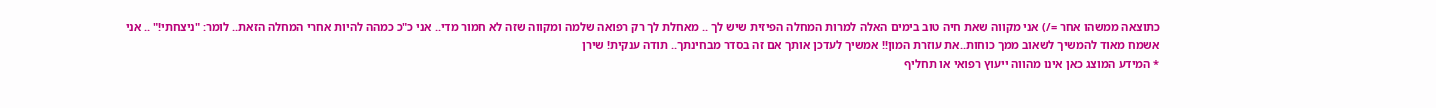כתוצאה ממשהו אחר =/) אני מקווה שאת חיה טוב בימים האלה למרות המחלה הפיזית שיש לך .. מאחלת לך רק רפואה שלמה ומקווה שזה לא חמור מדי.. אני כ"כ כמהה להיות אחרי המחלה הזאת.. לומר: "ניצחתי!" .. אני אשמח מאוד להמשיך לשאוב ממך כוחות..את עוזרת המון!! אמשיך לעדכן אותך אם זה בסדר מבחינתך.. תודה ענקית! שירן
* המידע המוצג כאן אינו מהווה ייעוץ רפואי או תחליף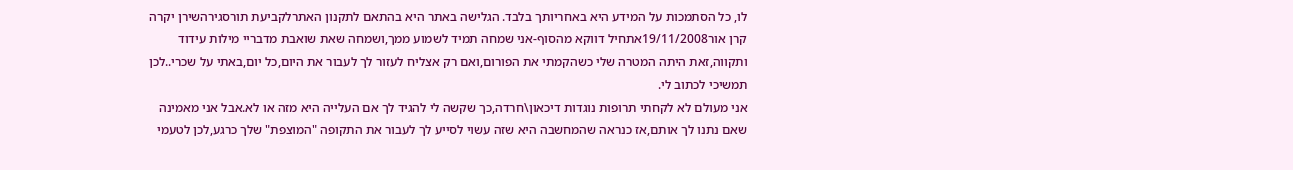לו, כל הסתמכות על המידע היא באחריותך בלבד. הגלישה באתר היא בהתאם לתקנון האתרלקביעת תורסגירהשירן יקרה
קרן אור19/11/2008אתחיל דווקא מהסוף-אני שמחה תמיד לשמוע ממך,ושמחה שאת שואבת מדבריי מילות עידוד ותקווה,זאת היתה המטרה שלי כשהקמתי את הפורום,ואם רק אצליח לעזור לך לעבור את היום,כל יום,באתי על שכרי..לכן תמשיכי לכתוב לי.
אני מעולם לא לקחתי תרופות נוגדות דיכאון\חרדה,כך שקשה לי להגיד לך אם העלייה היא מזה או לא.אבל אני מאמינה שאם נתנו לך אותם,אז כנראה שהמחשבה היא שזה עשוי לסייע לך לעבור את התקופה "המוצפת" שלך כרגע,לכן לטעמי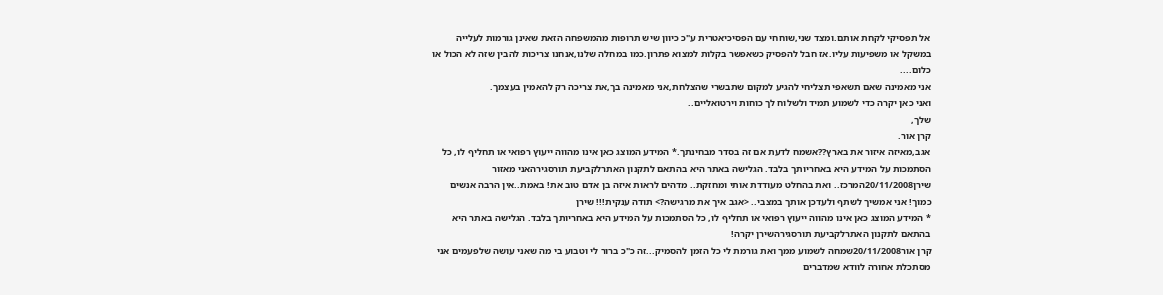אל תפסיקי לקחת אותם.ומצד שני,שוחחי עם הפסיכיאטרית ע"כ כיוון שיש תרופות מהמשפחה הזאת שאינן גורמות לעלייה במשקל או משפיעות עליו.אז חבל להפסיק כשאפשר בקלות למצוא פתרון.כמו במחלה שלנו,אנחנו צריכות להבין שזה לא הכול או כלום....
אני מאמינה שאם תשאפי תצליחי להגיע למקום שתבשרי שהצלחת,אני מאמינה בך,את צריכה רק להאמין בעצמך.
ואני כאן יקרה כדי לשמוע תמיד ולשלוח לך כוחות וירטואליים..
שלך,
קרן אור.
אגב,מאיזה איזור את בארץ??אשמח לדעת אם זה בסדר מבחינתך.* המידע המוצג כאן אינו מהווה ייעוץ רפואי או תחליף לו, כל הסתמכות על המידע היא באחריותך בלבד. הגלישה באתר היא בהתאם לתקנון האתרלקביעת תורסגירהאני מאזור
שירן20/11/2008המרכז.. ואת בהחלט מעודדת אותי ומחזקת.. מדהים לראות איזה בן אדם טוב את! באמת..אין הרבה אנשים כמוך! אני אמשיך לשתף ולעדכן אותך במצבי.. <אגב איך את מרגישה?> תודה ענקית!!! שירן
* המידע המוצג כאן אינו מהווה ייעוץ רפואי או תחליף לו, כל הסתמכות על המידע היא באחריותך בלבד. הגלישה באתר היא בהתאם לתקנון האתרלקביעת תורסגירהשירן יקרה!
קרן אור20/11/2008שמחה לשמוע ממך ואת גורמת לי כל הזמן להסמיק...זה כ"כ ברור לי וטבוע בי מה שאני עושה שלפעמים אני מסתכלת אחורה לוודא שמדברים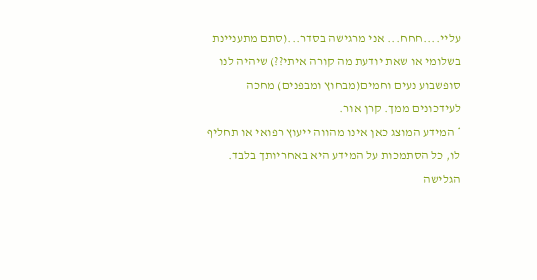עליי....חחח... אני מרגישה בסדר...(סתם מתעניינת בשלומי או שאת יודעת מה קורה איתי??) שיהיה לנו סופשבוע נעים וחמים(מבחוץ ומבפנים) מחכה לעידכונים ממך. קרן אור.
* המידע המוצג כאן אינו מהווה ייעוץ רפואי או תחליף לו, כל הסתמכות על המידע היא באחריותך בלבד. הגלישה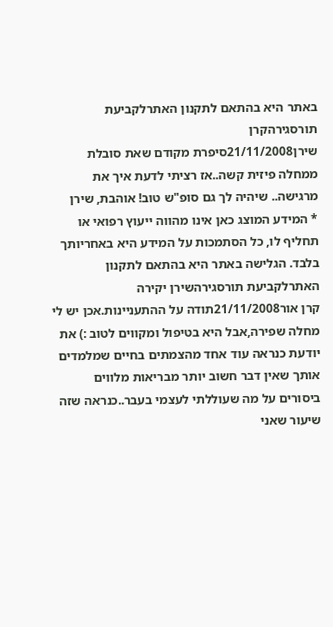באתר היא בהתאם לתקנון האתרלקביעת תורסגירהקרן
שירן21/11/2008סיפרת מקודם שאת סובלת ממחלה פיזית קשה..אז רציתי לדעת איך את מרגישה.. שיהיה לך גם סופ"ש טוב! אוהבת, שירן
* המידע המוצג כאן אינו מהווה ייעוץ רפואי או תחליף לו, כל הסתמכות על המידע היא באחריותך בלבד. הגלישה באתר היא בהתאם לתקנון האתרלקביעת תורסגירהשירן יקירה
קרן אור21/11/2008תודה על ההתעניינות.אכן יש לי מחלה שפירה,אבל היא בטיפול ומקווים לטוב :) את יודעת כנראה עוד אחד מהצמתים בחיים שמלמדים אותך שאין דבר חשוב יותר מבריאות מלווים ביסורים על מה שעוללתי לעצמי בעבר..כנראה שזה שיעור שאני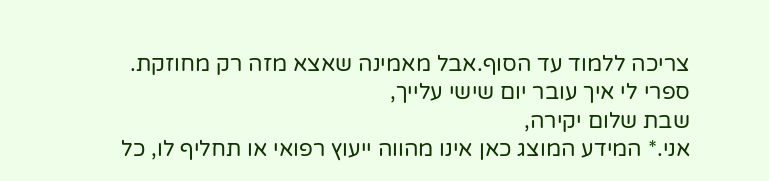צריכה ללמוד עד הסוף.אבל מאמינה שאצא מזה רק מחוזקת.
ספרי לי איך עובר יום שישי עלייך,
שבת שלום יקירה,
אני.* המידע המוצג כאן אינו מהווה ייעוץ רפואי או תחליף לו, כל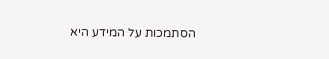הסתמכות על המידע היא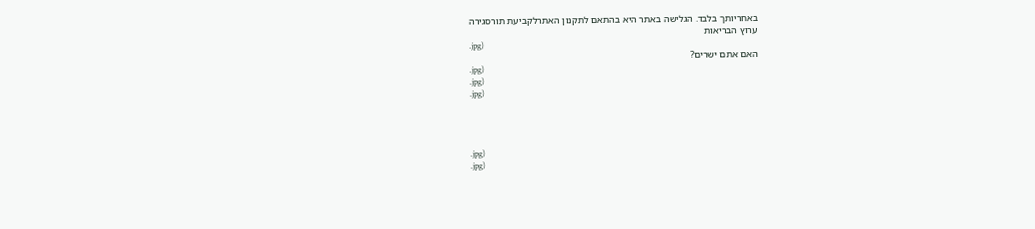באחריותך בלבד. הגלישה באתר היא בהתאם לתקנון האתרלקביעת תורסגירה
ערוץ הבריאות
.jpg)
האם אתם ישרים?
.jpg)
.jpg)
.jpg)




.jpg)
.jpg)